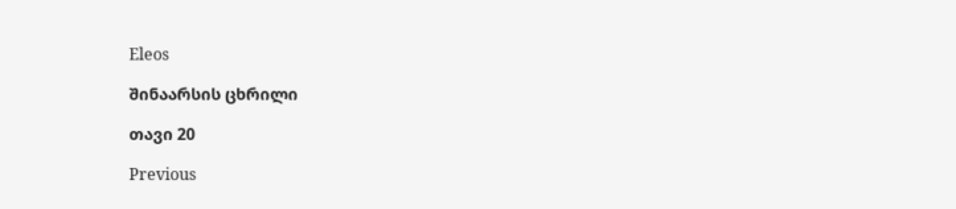Eleos

შინაარსის ცხრილი

თავი 20

Previous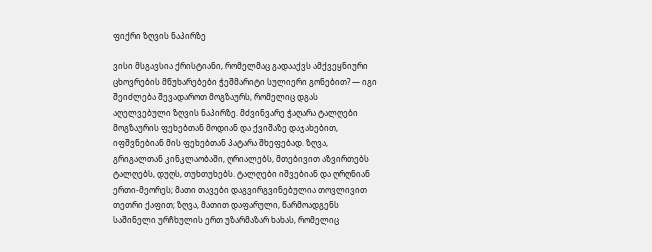ფიქრი ზღვის ნაპირზე

ვისი მსგავსია ქრისტიანი, რომელმაც გადააქვს ამქვეყნიური ცხოვრების მწუხარებები ჭეშმარიტი სულიერი გონებით? — იგი შეიძლება შევადაროთ მოგზაურს, რომელიც დგას აღელვებული ზღვის ნაპირზე. მძვინვარე ჭაღარა ტალღები მოგზაურის ფეხებთან მოდიან და ქვიშაზე დაჯახებით, იფშვნებიან მის ფეხებთან პატარა შხეფებად. ზღვა, გრიგალთან კინკლაობაში, ღრიალებს, მთებივით აზვირთებს ტალღებს, დუღს, თუხთუხებს. ტალღები იშვებიან და ღრღნიან ერთი-მეორეს; მათი თავები დაგვირგვინებულია თოვლივით თეთრი ქაფით; ზღვა, მათით დაფარული, წარმოადგენს საშინელი ურჩხულის ერთ უზარმაზარ ხახას, რომელიც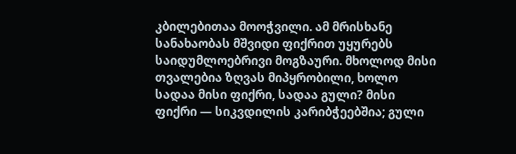კბილებითაა მოოჭვილი. ამ მრისხანე სანახაობას მშვიდი ფიქრით უყურებს საიდუმლოებრივი მოგზაური. მხოლოდ მისი თვალებია ზღვას მიპყრობილი, ხოლო სადაა მისი ფიქრი, სადაა გული? მისი ფიქრი — სიკვდილის კარიბჭეებშია; გული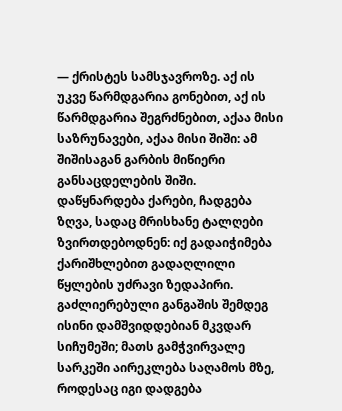— ქრისტეს სამსჯავროზე. აქ ის უკვე წარმდგარია გონებით, აქ ის წარმდგარია შეგრძნებით, აქაა მისი საზრუნავები, აქაა მისი შიში: ამ შიშისაგან გარბის მიწიერი განსაცდელების შიში. დაწყნარდება ქარები, ჩადგება ზღვა, სადაც მრისხანე ტალღები ზვირთდებოდნენ: იქ გადაიჭიმება ქარიშხლებით გადაღლილი წყლების უძრავი ზედაპირი. გაძლიერებული განგაშის შემდეგ ისინი დამშვიდდებიან მკვდარ სიჩუმეში; მათს გამჭვირვალე სარკეში აირეკლება საღამოს მზე, როდესაც იგი დადგება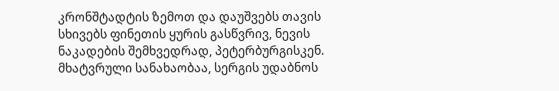კრონშტადტის ზემოთ და დაუშვებს თავის სხივებს ფინეთის ყურის გასწვრივ, ნევის ნაკადების შემხვედრად, პეტერბურგისკენ. მხატვრული სანახაობაა, სერგის უდაბნოს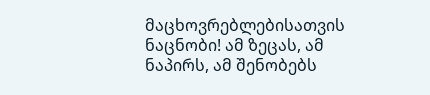მაცხოვრებლებისათვის ნაცნობი! ამ ზეცას, ამ ნაპირს, ამ შენობებს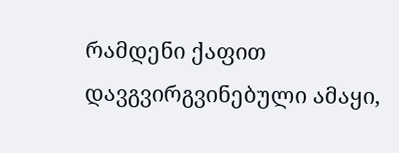რამდენი ქაფით დავგვირგვინებული ამაყი,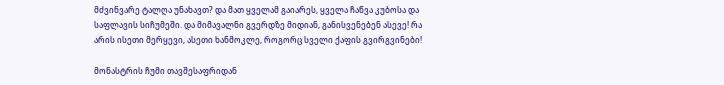მძვინვარე ტალღა უნახავთ? და მათ ყველამ გაიარეს, ყველა ჩაწვა კუბოსა და საფლავის სიჩუმეში. და მიმავალნი გვერდზე მიდიან, განისვენებენ ასევე! რა არის ისეთი მერყევი, ასეთი ხანმოკლე, როგორც სველი ქაფის გვირგვინები!

მონასტრის ჩუმი თავშესაფრიდან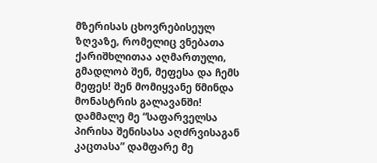მზერისას ცხოვრებისეულ ზღვაზე, რომელიც ვნებათა ქარიშხლითაა აღმართული, გმადლობ შენ, მეფესა და ჩემს მეფეს! შენ მომიყვანე წმინდა მონასტრის გალავანში! დამმალე მე “საფარველსა პირისა შენისასა აღძრვისაგან კაცთასა” დამფარე მე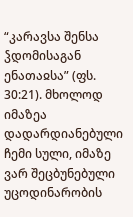“კარავსა შენსა ჴდომისაგან ენათაჲსა” (ფს. 30:21). მხოლოდ იმაზეა დადარდიანებული ჩემი სული, იმაზე ვარ შეცბუნებული უცოდინარობის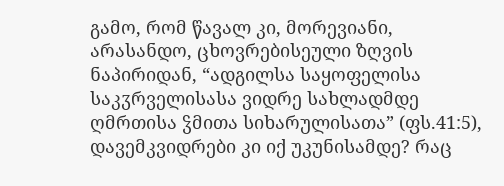გამო, რომ წავალ კი, მორევიანი, არასანდო, ცხოვრებისეული ზღვის ნაპირიდან, “ადგილსა საყოფელისა საკჳრველისასა ვიდრე სახლადმდე ღმრთისა ჴმითა სიხარულისათა” (ფს.41:5), დავემკვიდრები კი იქ უკუნისამდე? რაც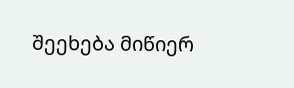შეეხება მიწიერ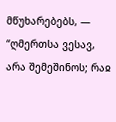მწუხარებებს, — “ღმერთსა ვესავ, არა შემეშინოს; რაჲ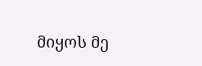მიყოს მე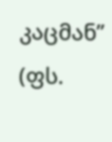კაცმან” (ფს.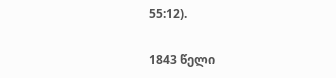55:12).

1843 წელი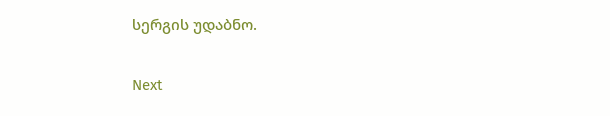სერგის უდაბნო.

Next